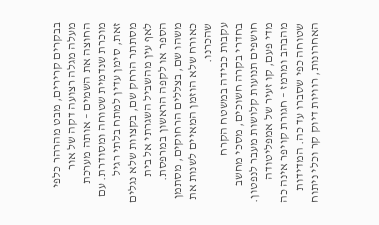בבקרים קרירים, מבט מהרהר כלפי מעלה מגלה רצועה דקה של אור החוצה את השמים – אותה מערכת מוכרת שנדמית שטוחה ומסודרת. עם זאת, סימן עדין למתח בלתי רגיל מסתתר הרחק שם, בקצוות שלא נגלים לאף עין מהשביל השגרתי אל בית הספר או לקפה הראשון במרפסת. משהו שם, בצללים הרחוקים, מסתמן כאורח שלא הוזמן המאיים לשנות את שהכרנו.
עקבות כבידה במשטח הקרח
בחדרי בקרה חשוכים, מסכי מחשב חושפים תנועות קלושות מעבר לנפטון. מדי פעם, קו זעיר של אמפליטודה מהבהב ומרמז – חגורת קויפר אינה כה שטוחה כפי שסברו עד כה. המדידות האחרונות, רוויות דיוק קר וכלי ניתוח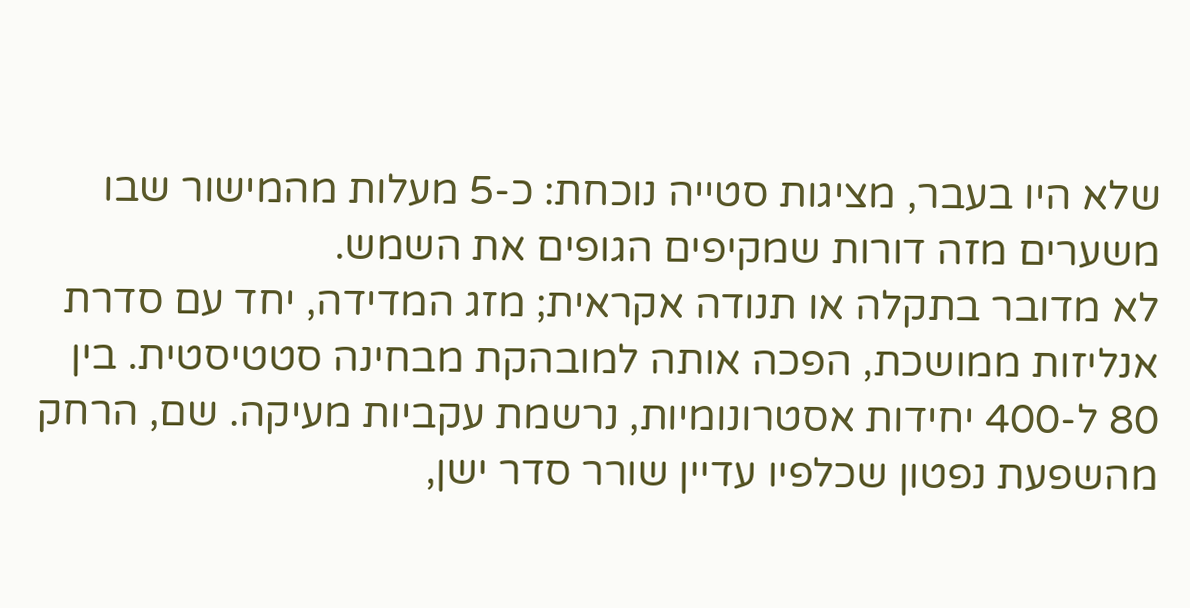שלא היו בעבר, מציגות סטייה נוכחת: כ-5 מעלות מהמישור שבו משערים מזה דורות שמקיפים הגופים את השמש.
לא מדובר בתקלה או תנודה אקראית; מזג המדידה, יחד עם סדרת אנליזות ממושכת, הפכה אותה למובהקת מבחינה סטטיסטית. בין 80 ל-400 יחידות אסטרונומיות, נרשמת עקביות מעיקה. שם, הרחק מהשפעת נפטון שכלפיו עדיין שורר סדר ישן,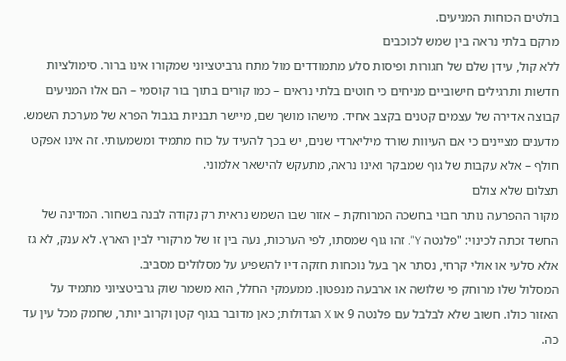בולטים הכוחות המניעים.
מרקם בלתי נראה בין שמש לכוכבים
ללא קול, עידן שלם של חגורות ופיסות סלע מתמודדים מול מתח גרביטציוני שמקורו אינו ברור. סימולציות חדשות ותרגילים חישוביים מניחים כי חוטים בלתי נראים – כמו קורים בתוך בור קוסמי – הם אלו המניעים קבוצה אדירה של עצמים קטנים בקצב אחיד. מישהו מושך שם, מיישר תבניות בגבול הפרא של מערכת השמש.
מדענים מציינים כי אם העיוות שורד מיליארדי שנים, יש בכך להעיד על כוח מתמיד ומשמעותי. זה אינו אפקט חולף – אלא עקבות של גוף שמבקר ואינו נראה, מתעקש להישאר אלמוני.
תצלום שלא צולם
מקור ההפרעה נותר חבוי בחשכה המרוחקת – אזור שבו השמש נראית רק נקודה לבנה בשחור. המדינה של החשד זכתה לכינוי: "פלנטה Y". זהו גוף שמסתו, לפי הערכות, נעה בין זו של מרקורי לבין הארץ. לא ענק, לא גז אלא סלעי או אולי קרחי, נסתר אך בעל נוכחות חזקה דיו להשפיע על מסלולים מסביב.
המסלול שלו מרוחק פי שלושה או ארבעה מנפטון. ממעמקי החלל, הוא משמר שוק גרביטציוני מתמיד על האזור כולו. חשוב שלא לבלבל עם פלנטה 9 או X הגדולות; כאן מדובר בגוף קטן וקרוב יותר, שחמק מכל עין עד כה.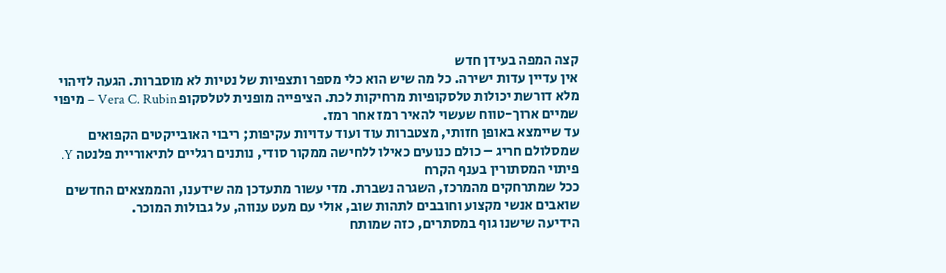קצה המפה בעידן חדש
אין עדיין עדות ישירה. כל מה שיש הוא כלי מספר ותצפיות של נטיות לא מוסברות. הגעה לזיהוי מלא דורשת יכולות טלסקופיות מרחיקות לכת. הציפייה מופנית לטלסקופ Vera C. Rubin – מיפוי שמיים ארוך-טווח שעשוי להאיר רמז אחר רמז.
עד שיימצא באופן חזותי, מצטברות עוד ועוד עדויות עקיפות; ריבוי האובייקטים הקפואים שמסלולם חריג – כולם כנועים כאילו ללחישה ממקור סודי, נותנים רגליים לתיאוריית פלנטה Y.
פיתוי המסתורין בענף הקרח
ככל שמתרחקים מהמרכז, השגרה נשברת. מדי עשור מתעדכן מה שידענו, והממצאים החדשים שואבים אנשי מקצוע וחובבים לתהות שוב, אולי עם מעט ענווה, על גבולות המוכר.
הידיעה שישנו גוף במסתרים, כזה שמותח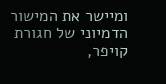ומיישר את המישור הדמיוני של חגורת קויפר,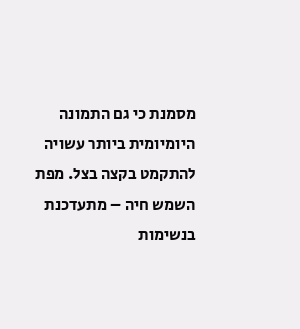מסמנת כי גם התמונה היומיומית ביותר עשויה להתקמט בקצה בצל. מפת השמש חיה – מתעדכנת בנשימות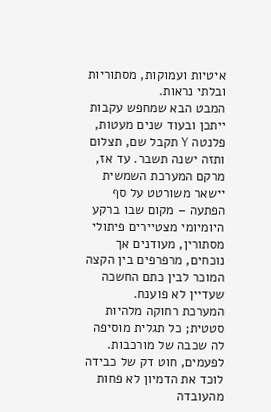איטיות ועמוקות, מסתוריות ובלתי נראות.
המבט הבא שמחפש עקבות
ייתכן ובעוד שנים מעטות, פלנטה Y תקבל שם, תצלום ותזה ישנה תשבר. עד אז, מרקם המערכת השמשית יישאר משורטט על סף הפתעה – מקום שבו ברקע היומיומי מצטיירים פיתולי מסתורין, מעודנים אך נוכחים, מרפרפים בין הקצה המוכר לבין כתם החשכה שעדיין לא פוענח.
המערכת רחוקה מלהיות סטטית; כל תגלית מוסיפה לה שכבה של מורכבות. לפעמים, חוט דק של כבידה לוכד את הדמיון לא פחות מהעובדה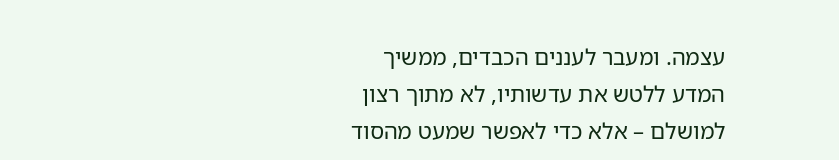עצמה. ומעבר לעננים הכבדים, ממשיך המדע ללטש את עדשותיו, לא מתוך רצון למושלם – אלא כדי לאפשר שמעט מהסוד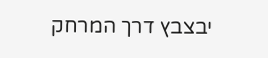יבצבץ דרך המרחק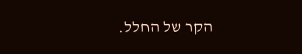הקר של החלל.